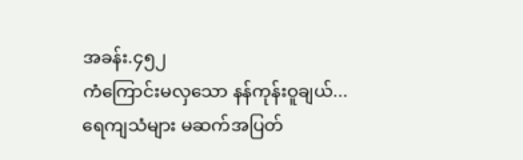အခန်း.၄၅၂
ကံကြောင်းမလှသော နန်ကုန်းဝူချယ်...
ရေကျသံများ မဆက်အပြတ်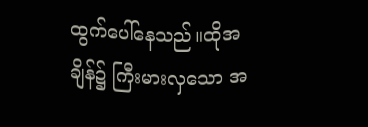ထွက်ပေါ်နေသည်။ထိုအချိန်၌ ကြီးမားလှသော အ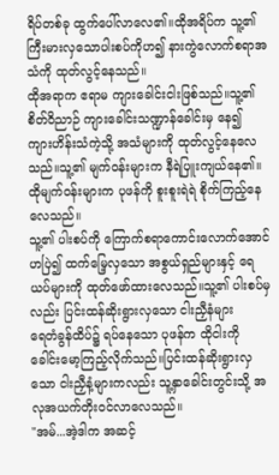ရိပ်တစ်ခု ထွက်ပေါ်လာလေ၏။ထိုအရိပ်က သူ့၏ ကြီးမားလှသောပါးစပ်ကိုဟ၍ နားကွဲလောက်စရာအသံကို ထုတ်လွင့်နေသည်။
ထိုအရာက ဧရာမ ကျားခေါင်းငါးဖြစ်သည်။သူ့၏ စိတ်ဝိညာဉ် ကျားခေါင်းသဏ္ဍာန်ခေါင်းမှ နေ၍ ကျားဟိန်းသံကဲ့သို့ အသံများကို ထုတ်လွင့်နေလေသည်။သူ့၏ မျက်ဝန်းများက နီရဲပြူးကျယ်နေ၏။ထိုမျက်ဝန်းများက ပုဖန်ကို စူးစူးရဲရဲ စိုက်ကြည့်နေလေသည်။
သူ့၏ ပါးစပ်ကို ကြောက်စရာကောင်းလောက်အောင်ဟပြဲ၍ ထက်မြေ့လှသော အစွယ်ရှည်များနှင့် ရေယပ်များကို ထုတ်ဖော်ထားလေသည်။သူ့၏ ပါးစပ်မှလည်း ပြင်းထန်ဆိုးရွားလှသော ငါးညှီနံများ
ရေတံခွန်ထိပ်၌ ရပ်နေသော ပုဖန်က ထိုငါးကို ခေါင်းမော့ကြည့်လိုက်သည်။ပြင်းထန်ဆိုးရွားလှသော ငါးညှီနံ့များကလည်း သူ့နှာခေါင်းတွင်းသို့ အလုအယက်တိုးဝင်လာလေသည်။
"အမ်...အဲ့ဒါက အဆင့်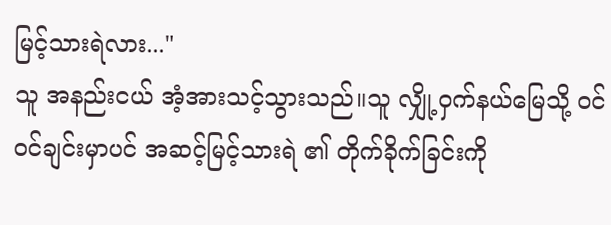မြင့်သားရဲလား..."
သူ အနည်းငယ် အံ့အားသင့်သွားသည်။သူ လျှို့ဝှက်နယ်မြေသို့ ဝင်ဝင်ချင်းမှာပင် အဆင့်မြင့်သားရဲ ၏ တိုက်ခိုက်ခြင်းကို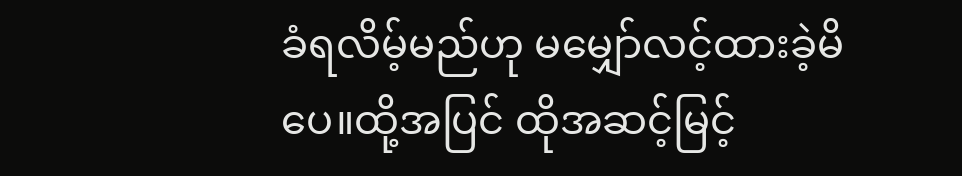ခံရလိမ့်မည်ဟု မမျှော်လင့်ထားခဲ့မိပေ။ထို့အပြင် ထိုအဆင့်မြင့်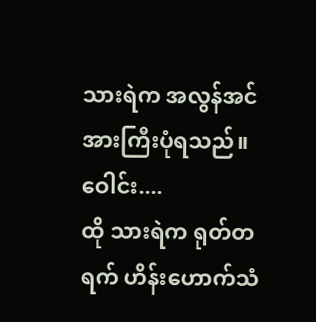သားရဲက အလွန်အင်အားကြီးပုံရသည်။
ဝေါင်း....
ထို သားရဲက ရုတ်တရက် ဟိန်းဟောက်သံ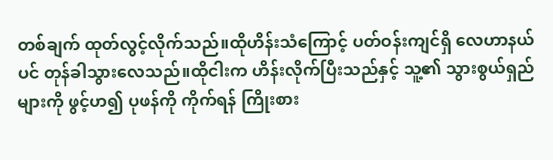တစ်ချက် ထုတ်လွင့်လိုက်သည်။ထိုဟိန်းသံကြောင့် ပတ်ဝန်းကျင်ရှိ လေဟာနယ်ပင် တုန်ခါသွားလေသည်။ထိုငါးက ဟိန်းလိုက်ပြီးသည်နှင့် သူ့၏ သွားစွယ်ရှည်များကို ဖွင့်ဟ၍ ပုဖန်ကို ကိုက်ရန် ကြိုးစား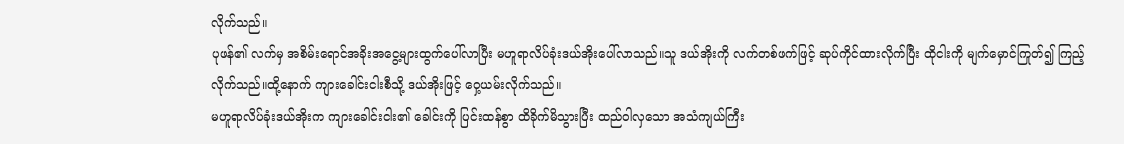လိုက်သည်။
ပုဖန်၏ လက်မှ အစိမ်းရောင်အခိုးအငွေ့များထွက်ပေါ်လာပြီး မဟူရာလိပ်ခုံးဒယ်အိုးပေါ်လာသည်။သူ ဒယ်အိုးကို လက်တစ်ဖက်ဖြင့် ဆုပ်ကိုင်ထားလိုက်ပြီး ထိုငါးကို မျက်မှောင်ကြုတ်၍ ကြည့်လိုက်သည်။ထို့နောက် ကျားခေါင်းငါးစီသို့ ဒယ်အိုးဖြင့် ဝှေ့ယမ်းလိုက်သည်။
မဟူရာလိပ်ခုံးဒယ်အိုးက ကျားခေါင်းငါး၏ ခေါင်းကို ပြင်းထန်စွာ ထိခိုက်မိသွားပြီး ထည်ဝါလှသော အသံကျယ်ကြီး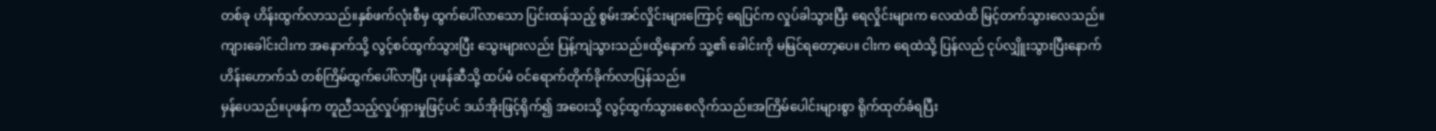တစ်ခု ဟိန်းထွက်လာသည်။နှစ်ဖက်လုံးစီမှ ထွက်ပေါ်လာသော ပြင်းထန်သည့် စွမ်းအင်လှိုင်းများကြောင့် ရေပြင်က လှုပ်ခါသွားပြီး ရေလှိုင်းများက လေထဲထိ မြင့်တက်သွားလေသည်။
ကျားခေါင်းငါးက အနောက်သို့ လွင့်စင်ထွက်သွားပြီး သွေးများလည်း ပြန့်ကျဲသွားသည်။ထို့နောက် သူ့၏ ခေါင်းကို မမြင်ရတော့ပေ။ ငါးက ရေထဲသို့ ပြန်လည် ငုပ်လျှိူးသွားပြီးနောက် ဟိန်းဟောက်သံ တစ်ကြိမ်ထွက်ပေါ်လာပြီး ပုဖန်ဆီသို့ ထပ်မံ ဝင်ရောက်တိုက်ခိုက်လာပြန်သည်။
မှန်ပေသည်။ပုဖန်က တူညီသည့်လှုပ်ရှားမှုဖြင့်ပင် ဒယ်အိုးဖြင့်ရိုက်၍ အဝေးသို့ လွင့်ထွက်သွားစေလိုက်သည်။အကြိမ်ပေါင်းများစွာ ရိုက်ထုတ်ခံရပြီး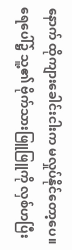နောက် ထိုကျားခေါင်းငါးက မလှုပ်နိုင်တော့ပေ။ရေပေါ်၌ သူ့၏ ဗိုက်သားဖြူဖြူကို လှစ်ဟပြီး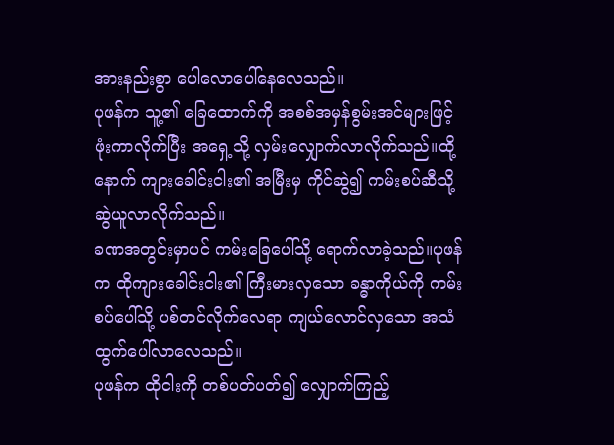အားနည်းစွာ ပေါလောပေါ်နေလေသည်။
ပုဖန်က သူ့၏ ခြေထောက်ကို အစစ်အမှန်စွမ်းအင်များဖြင့် ဖုံးကာလိုက်ပြီး အရှေ့သို့ လှမ်းလျှောက်လာလိုက်သည်။ထို့နောက် ကျားခေါင်းငါး၏ အမြီးမှ ကိုင်ဆွဲ၍ ကမ်းစပ်ဆီသို့ ဆွဲယူလာလိုက်သည်။
ခဏအတွင်းမှာပင် ကမ်းခြေပေါ်သို့ ရောက်လာခဲ့သည်။ပုဖန်က ထိုကျားခေါင်းငါး၏ ကြီးမားလှသော ခန္ဓာကိုယ်ကို ကမ်းစပ်ပေါ်သို့ ပစ်တင်လိုက်လေရာ ကျယ်လောင်လှသော အသံထွက်ပေါ်လာလေသည်။
ပုဖန်က ထိုငါးကို တစ်ပတ်ပတ်၍ လျှောက်ကြည့်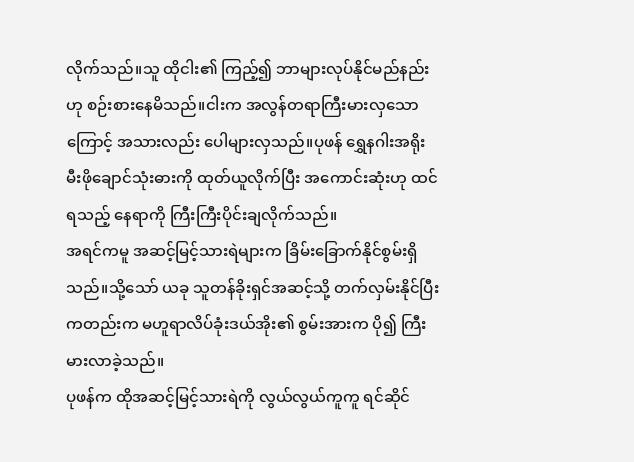လိုက်သည်။သူ ထိုငါး၏ ကြည့်၍ ဘာများလုပ်နိုင်မည်နည်းဟု စဉ်းစားနေမိသည်။ငါးက အလွန်တရာကြီးမားလှသောကြောင့် အသားလည်း ပေါများလှသည်။ပုဖန် ရွှေနဂါးအရိုးမီးဖိုချောင်သုံးဓားကို ထုတ်ယူလိုက်ပြီး အကောင်းဆုံးဟု ထင်ရသည့် နေရာကို ကြီးကြီးပိုင်းချလိုက်သည်။
အရင်ကမူ အဆင့်မြင့်သားရဲများက ခြိမ်းခြောက်နိုင်စွမ်းရှိသည်။သို့သော် ယခု သူတန်ခိုးရှင်အဆင့်သို့ တက်လှမ်းနိုင်ပြီးကတည်းက မဟူရာလိပ်ခုံးဒယ်အိုး၏ စွမ်းအားက ပို၍ ကြီးမားလာခဲ့သည်။
ပုဖန်က ထိုအဆင့်မြင့်သားရဲကို လွယ်လွယ်ကူကူ ရင်ဆိုင်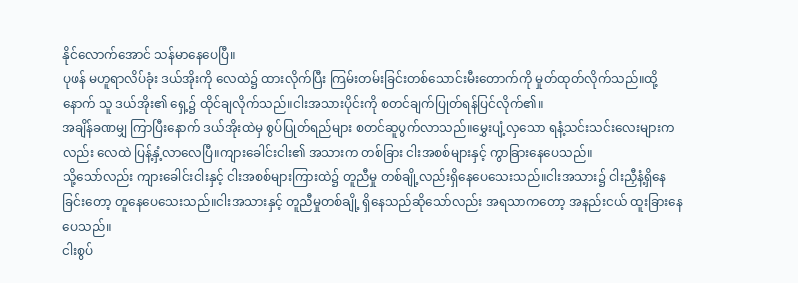နိုင်လောက်အောင် သန်မာနေပေပြီ။
ပုဖန် မဟူရာလိပ်ခုံး ဒယ်အိုးကို လေထဲ၌ ထားလိုက်ပြီး ကြမ်းတမ်းခြင်းတစ်သောင်းမီးတောက်ကို မှုတ်ထုတ်လိုက်သည်။ထို့နောက် သူ ဒယ်အိုး၏ ရှေ့၌ ထိုင်ချလိုက်သည်။ငါးအသားပိုင်းကို စတင်ချက်ပြုတ်ရန်ပြင်လိုက်၏။
အချိန်ခဏမျှ ကြာပြီးနောက် ဒယ်အိုးထဲမှ စွပ်ပြုတ်ရည်များ စတင်ဆူပွက်လာသည်။မွှေးပျံ့လှသော ရနံ့သင်းသင်းလေးများကလည်း လေထဲ ပြန့်နှံ့လာလေပြီ။ကျားခေါင်းငါး၏ အသားက တစ်ခြား ငါးအစစ်များနှင့် ကွာခြားနေပေသည်။
သို့သော်လည်း ကျားခေါင်းငါးနှင့် ငါးအစစ်များကြားထဲ၌ တူညီမှု တစ်ချို့လည်းရှိနေပေသေးသည်။ငါးအသား၌ ငါးညှီနံ့ရှိနေခြင်းတော့ တူနေပေသေးသည်။ငါးအသားနှင့် တူညီမှုတစ်ချို့ ရှိနေသည်ဆိုသော်လည်း အရသာကတော့ အနည်းငယ် ထူးခြားနေပေသည်။
ငါးစွပ်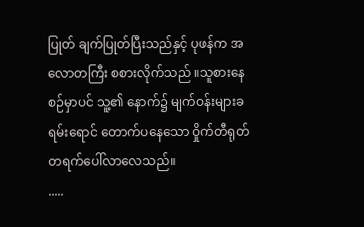ပြုတ် ချက်ပြုတ်ပြီးသည်နှင့် ပုဖန်က အလောတကြီး စစားလိုက်သည် ။သူစားနေစဉ်မှာပင် သူ့၏ နောက်၌ မျက်ဝန်းများခရမ်းရောင် တောက်ပနေသော ဝှိုက်တီရုတ်တရက်ပေါ်လာလေသည်။
.....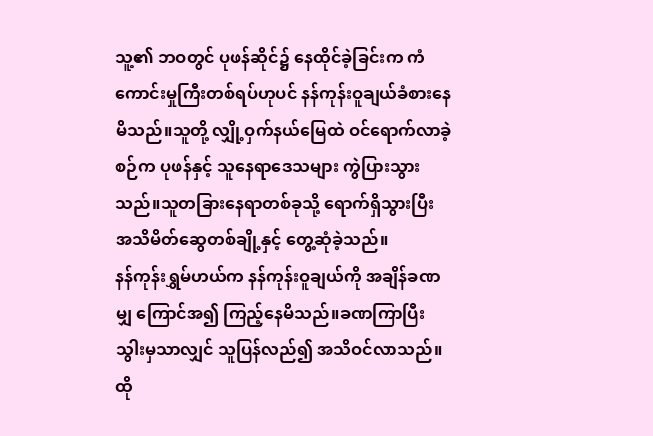သူ့၏ ဘဝတွင် ပုဖန်ဆိုင်၌ နေထိုင်ခဲ့ခြင်းက ကံကောင်းမှုကြီးတစ်ရပ်ဟုပင် နန်ကုန်းဝူချယ်ခံစားနေမိသည်။သူတို့ လျှို့ဝှက်နယ်မြေထဲ ဝင်ရောက်လာခဲ့စဉ်က ပုဖန်နှင့် သူနေရာဒေသများ ကွဲပြားသွားသည်။သူတခြားနေရာတစ်ခုသို့ ရောက်ရှိသွားပြီး အသိမိတ်ဆွေတစ်ချို့နှင့် တွေ့ဆုံခဲ့သည်။
နန်ကုန်းရွှမ်ဟယ်က နန်ကုန်းဝူချယ်ကို အချိန်ခဏမျှ ကြောင်အ၍ ကြည့်နေမိသည်။ခဏကြာပြီးသွါးမှသာလျှင် သူပြန်လည်၍ အသိဝင်လာသည်။
ထို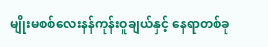မျိုးမစစ်လေးနန်ကုန်းဝူချယ်နှင့် နေရာတစ်ခု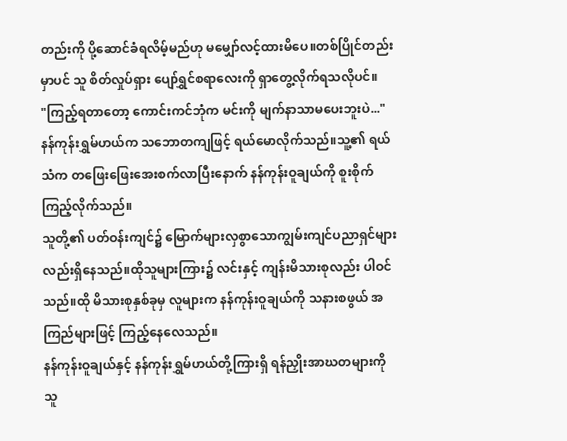တည်းကို ပို့ဆောင်ခံရလိမ့်မည်ဟု မမျှော်လင့်ထားမိပေ။တစ်ပြိုင်တည်းမှာပင် သူ စိတ်လှုပ်ရှား ပျော်ရွှင်စရာလေးကို ရှာတွေ့လိုက်ရသလိုပင်။
"ကြည့်ရတာတော့ ကောင်းကင်ဘုံက မင်းကို မျက်နာသာမပေးဘူးပဲ..."
နန်ကုန်းရွှမ်ဟယ်က သဘောတကျဖြင့် ရယ်မောလိုက်သည်။သူ့၏ ရယ်သံက တဖြေးဖြေးအေးစက်လာပြီးနောက် နန်ကုန်းဝူချယ်ကို စူးစိုက်ကြည့်လိုက်သည်။
သူတို့၏ ပတ်ဝန်းကျင်၌ မြောက်များလှစွာသောကျွမ်းကျင်ပညာရှင်များလည်းရှိနေသည်။ထိုသူများကြား၌ လင်းနှင့် ကျန်းမိသားစုလည်း ပါဝင်သည်။ထို မိသားစုနှစ်ခုမှ လူများက နန်ကုန်းဝူချယ်ကို သနားစဖွယ် အကြည်များဖြင့် ကြည့်နေလေသည်။
နန်ကုန်းဝူချယ်နှင့် နန်ကုန်းရွှမ်ဟယ်တို့ကြားရှိ ရန်ညှိုးအာဃတများကို သူ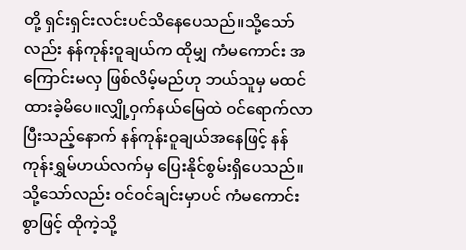တို့ ရှင်းရှင်းလင်းပင်သိနေပေသည်။သို့သော်လည်း နန်ကုန်းဝူချယ်က ထိုမျှ ကံမကောင်း အကြောင်းမလှ ဖြစ်လိမ့်မည်ဟု ဘယ်သူမှ မထင်ထားခဲ့မိပေ။လျှို့ဝှက်နယ်မြေထဲ ဝင်ရောက်လာပြီးသည့်နောက် နန်ကုန်းဝူချယ်အနေဖြင့် နန်ကုန်းရွှမ်ဟယ်လက်မှ ပြေးနိုင်စွမ်းရှိပေသည်။သို့သော်လည်း ဝင်ဝင်ချင်းမှာပင် ကံမကောင်းစွာဖြင့် ထိုကဲ့သို့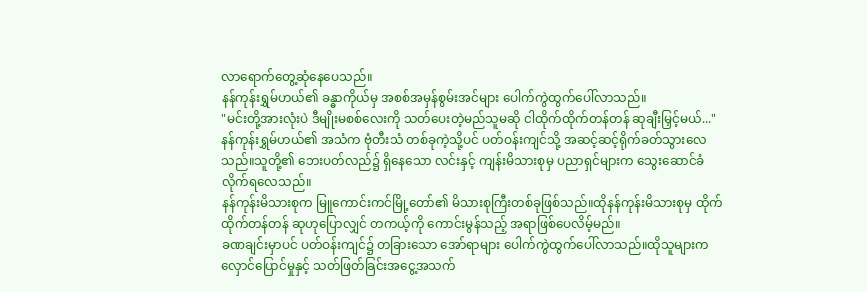လာရောက်တွေ့ဆုံနေပေသည်။
နန်ကုန်းရွှမ်ဟယ်၏ ခန္ဓာကိုယ်မှ အစစ်အမှန်စွမ်းအင်များ ပေါက်ကွဲထွက်ပေါ်လာသည်။
"မင်းတို့အားလုံးပဲ ဒီမျိုးမစစ်လေးကို သတ်ပေးတဲ့မည်သူမဆို ငါထိုက်ထိုက်တန်တန် ဆုချီးမြှင့်မယ်..."
နန်ကုန်းရွှမ်ဟယ်၏ အသံက ဗုံတီးသံ တစ်ခုကဲ့သို့ပင် ပတ်ဝန်းကျင်သို့ အဆင့်ဆင့်ရိုက်ခတ်သွားလေသည်။သူတို့၏ ဘေးပတ်လည်၌ ရှိနေသော လင်းနှင့် ကျန်းမိသားစုမှ ပညာရှင်များက သွေးဆောင်ခံလိုက်ရလေသည်။
နန်ကုန်းမိသားစုက မြူကောင်းကင်မြို့တော်၏ မိသားစုကြီးတစ်ခုဖြစ်သည်။ထိုနန်ကုန်းမိသားစုမှ ထိုက်ထိုက်တန်တန် ဆုဟုပြောလျှင် တကယ့်ကို ကောင်းမွန်သည့် အရာဖြစ်ပေလိမ့်မည်။
ခဏချင်းမှာပင် ပတ်ဝန်းကျင်၌ တခြားသော အော်ရာများ ပေါက်ကွဲထွက်ပေါ်လာသည်။ထိုသူများက လှောင်ပြောင်မှုနှင့် သတ်ဖြတ်ခြင်းအငွေ့အသက်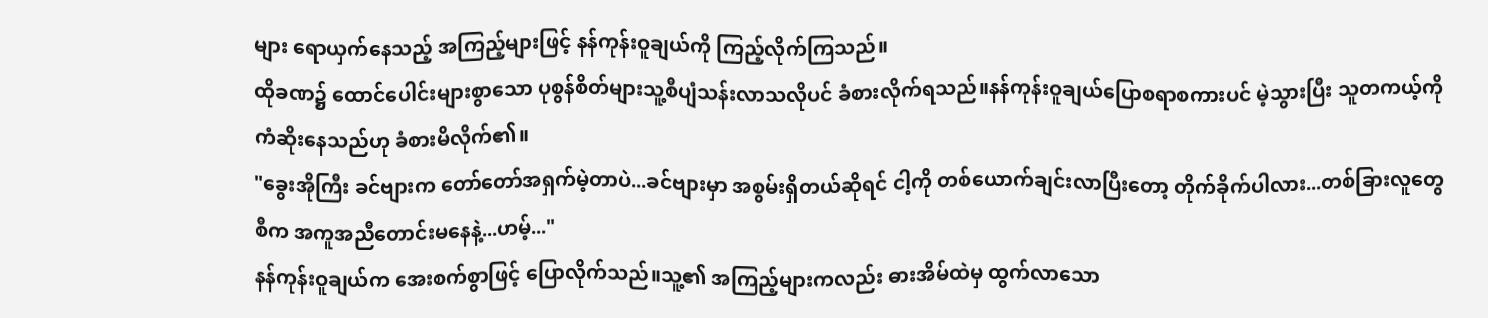များ ရောယှက်နေသည့် အကြည့်များဖြင့် နန်ကုန်းဝူချယ်ကို ကြည့်လိုက်ကြသည်။
ထိုခဏ၌ ထောင်ပေါင်းများစွာသော ပုစွန်စိတ်များသူ့စီပျံသန်းလာသလိုပင် ခံစားလိုက်ရသည်။နန်ကုန်းဝူချယ်ပြောစရာစကားပင် မဲ့သွားပြီး သူတကယ့်ကို ကံဆိုးနေသည်ဟု ခံစားမိလိုက်၏။
"ခွေးအိုကြီး ခင်ဗျားက တော်တော်အရှက်မဲ့တာပဲ...ခင်ဗျားမှာ အစွမ်းရှိတယ်ဆိုရင် ငါ့ကို တစ်ယောက်ချင်းလာပြီးတော့ တိုက်ခိုက်ပါလား...တစ်ခြားလူတွေစီက အကူအညီတောင်းမနေနဲ့...ဟမ့်..."
နန်ကုန်းဝူချယ်က အေးစက်စွာဖြင့် ပြောလိုက်သည်။သူ့၏ အကြည့်များကလည်း ဓားအိမ်ထဲမှ ထွက်လာသော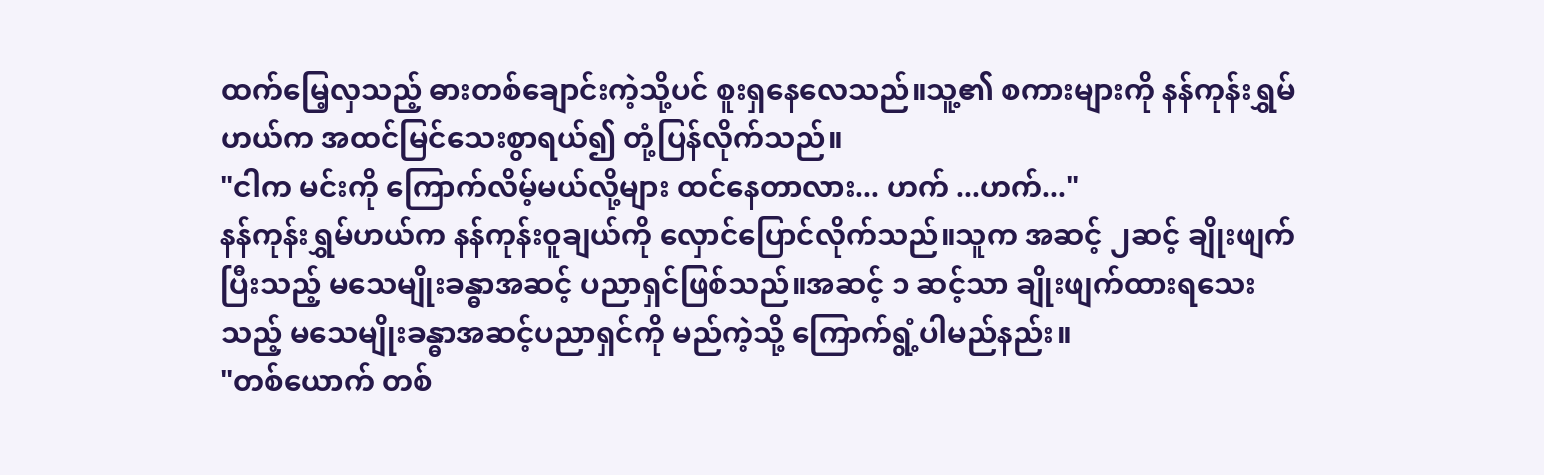ထက်မြေ့လှသည့် ဓားတစ်ချောင်းကဲ့သို့ပင် စူးရှနေလေသည်။သူ့၏ စကားများကို နန်ကုန်းရွှမ်ဟယ်က အထင်မြင်သေးစွာရယ်၍ တုံ့ပြန်လိုက်သည်။
"ငါက မင်းကို ကြောက်လိမ့်မယ်လို့များ ထင်နေတာလား... ဟက် ...ဟက်..."
နန်ကုန်းရွှမ်ဟယ်က နန်ကုန်းဝူချယ်ကို လှောင်ပြောင်လိုက်သည်။သူက အဆင့် ၂ဆင့် ချိုးဖျက်ပြီးသည့် မသေမျိုးခန္ဓာအဆင့် ပညာရှင်ဖြစ်သည်။အဆင့် ၁ ဆင့်သာ ချိုးဖျက်ထားရသေးသည့် မသေမျိုးခန္ဓာအဆင့်ပညာရှင်ကို မည်ကဲ့သို့ ကြောက်ရွံ့ပါမည်နည်း။
"တစ်ယောက် တစ်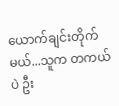ယောက်ချင်းတိုက်မယ်...သူက တကယ်ပဲ ဦး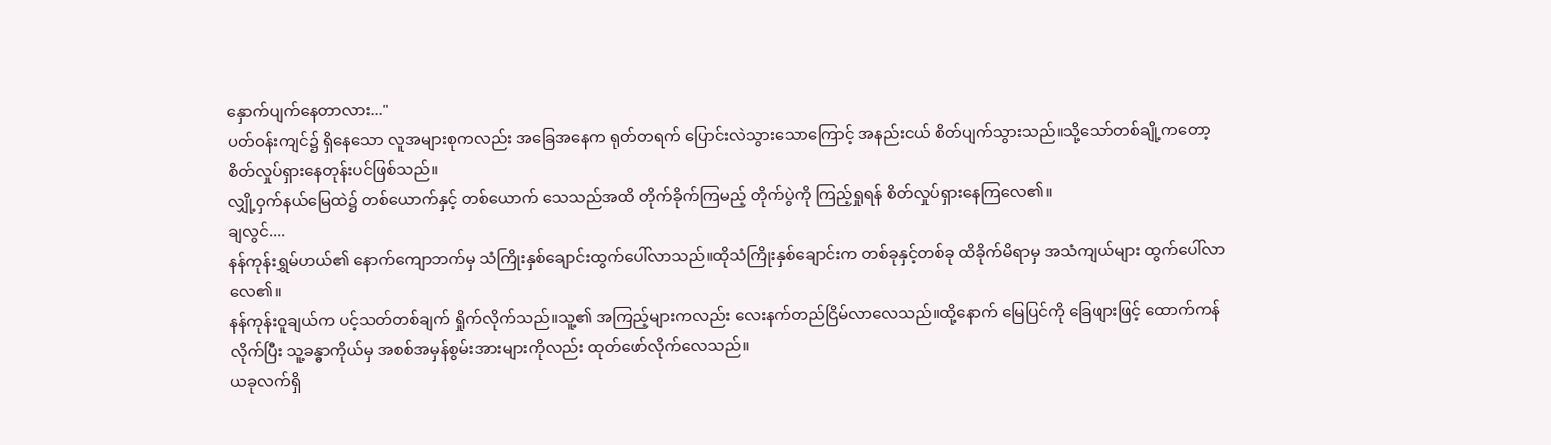နှောက်ပျက်နေတာလား..."
ပတ်ဝန်းကျင်၌ ရှိနေသော လူအများစုကလည်း အခြေအနေက ရုတ်တရက် ပြောင်းလဲသွားသောကြောင့် အနည်းငယ် စိတ်ပျက်သွားသည်။သို့သော်တစ်ချို့ကတော့ စိတ်လှုပ်ရှားနေတုန်းပင်ဖြစ်သည်။
လျှို့ဝှက်နယ်မြေထဲ၌ တစ်ယောက်နှင့် တစ်ယောက် သေသည်အထိ တိုက်ခိုက်ကြမည့် တိုက်ပွဲကို ကြည့်ရှုရန် စိတ်လှုပ်ရှားနေကြလေ၏။
ချလွင်....
နန်ကုန်းရွှမ်ဟယ်၏ နောက်ကျောဘက်မှ သံကြိုးနှစ်ချောင်းထွက်ပေါ်လာသည်။ထိုသံကြိုးနှစ်ချောင်းက တစ်ခုနှင့်တစ်ခု ထိခိုက်မိရာမှ အသံကျယ်များ ထွက်ပေါ်လာလေ၏။
နန်ကုန်းဝူချယ်က ပင့်သတ်တစ်ချက် ရှိုက်လိုက်သည်။သူ့၏ အကြည့်များကလည်း လေးနက်တည်ငြိမ်လာလေသည်။ထို့နောက် မြေပြင်ကို ခြေဖျားဖြင့် ထောက်ကန်လိုက်ပြီး သူ့ခန္ဓာကိုယ်မှ အစစ်အမှန်စွမ်းအားများကိုလည်း ထုတ်ဖော်လိုက်လေသည်။
ယခုလက်ရှိ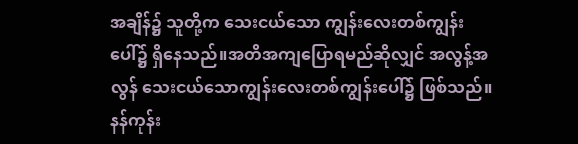အချိန်၌ သူတို့က သေးငယ်သော ကျွန်းလေးတစ်ကျွန်း ပေါ်၌ ရှိနေသည်။အတိအကျပြောရမည်ဆိုလျှင် အလွန့်အလွန် သေးငယ်သောကျွန်းလေးတစ်ကျွန်းပေါ်၌ ဖြစ်သည်။နန်ကုန်း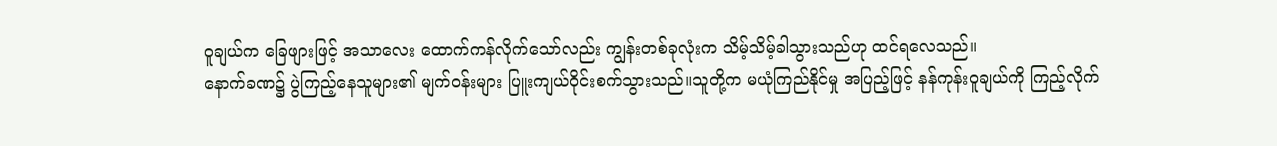ဝူချယ်က ခြေဖျားဖြင့် အသာလေး ထောက်ကန်လိုက်သော်လည်း ကျွန်းတစ်ခုလုံးက သိမ့်သိမ့်ခါသွားသည်ဟု ထင်ရလေသည်။
နောက်ခဏ၌ ပွဲကြည့်နေသူများ၏ မျက်ဝန်းများ ပြူးကျယ်ဝိုင်းစက်သွားသည်။သူတို့က မယုံကြည်နိုင်မှု အပြည့်ဖြင့် နန်ကုန်းဝူချယ်ကို ကြည့်လိုက်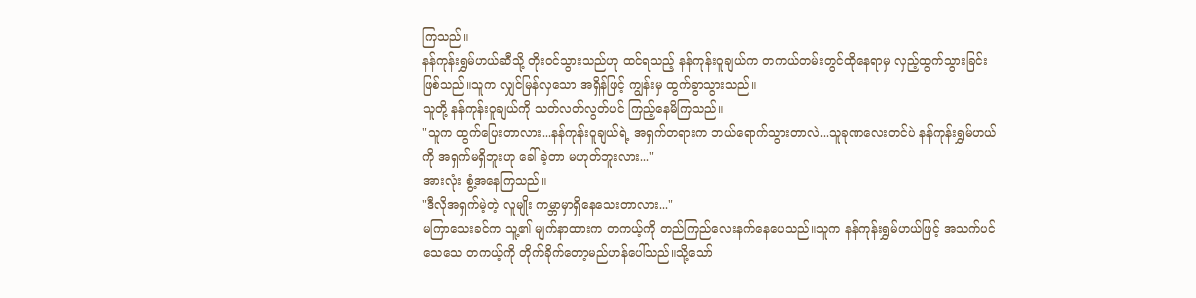ကြသည်။
နန်ကုန်းရွှမ်ဟယ်ဆီသို့ တိုးဝင်သွားသည်ဟု ထင်ရသည့် နန်ကုန်းဝူချယ်က တကယ်တမ်းတွင်ထိုနေရာမှ လှည့်ထွက်သွားခြင်းဖြစ်သည်။သူက လျှင်မြန်လှသော အရှိန်ဖြင့် ကျွန်းမှ ထွက်ခွာသွားသည်။
သူတို့ နန်ကုန်းဝူချယ်ကို သတ်လတ်လွတ်ပင် ကြည့်နေမိကြသည်။
"သူက ထွက်ပြေးတာလား...နန်ကုန်းဝူချယ်ရဲ့ အရှက်တရားက ဘယ်ရောက်သွားတာလဲ...သူခုဏလေးတင်ပဲ နန်ကုန်းရွှမ်ဟယ်ကို အရှက်မရှိဘူးဟု ခေါ်ခဲ့တာ မဟုတ်ဘူးလား..."
အားလုံး စွံ့အနေကြသည်။
"ဒီလိုအရှက်မဲ့တဲ့ လူမျိုး ကမ္ဘာမှာရှိနေသေးတာလား..."
မကြာသေးခင်က သူ့၏ မျက်နာထားက တကယ့်ကို တည်ကြည်လေးနက်နေပေသည်။သူက နန်ကုန်းရွှမ်ဟယ်ဖြင့် အသက်ပင်သေသေ တကယ့်ကို တိုက်ခိုက်တော့မည်ဟန်ပေါ်သည်။သို့သော်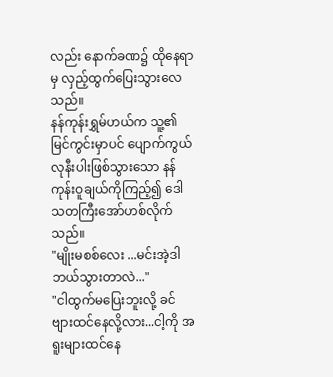လည်း နောက်ခဏ၌ ထိုနေရာမှ လှည့်ထွက်ပြေးသွားလေသည်။
နန်ကုန်းရွှမ်ဟယ်က သူ့၏ မြင်ကွင်းမှာပင် ပျောက်ကွယ်လုနီးပါးဖြစ်သွားသော နန်ကုန်းဝူချယ်ကိုကြည့်၍ ဒေါသတကြီးအော်ဟစ်လိုက်သည်။
"မျိုးမစစ်လေး ...မင်းအဲ့ဒါ ဘယ်သွားတာလဲ..."
"ငါထွက်မပြေးဘူးလို့ ခင်ဗျားထင်နေလို့လား...ငါ့ကို အရူးများထင်နေ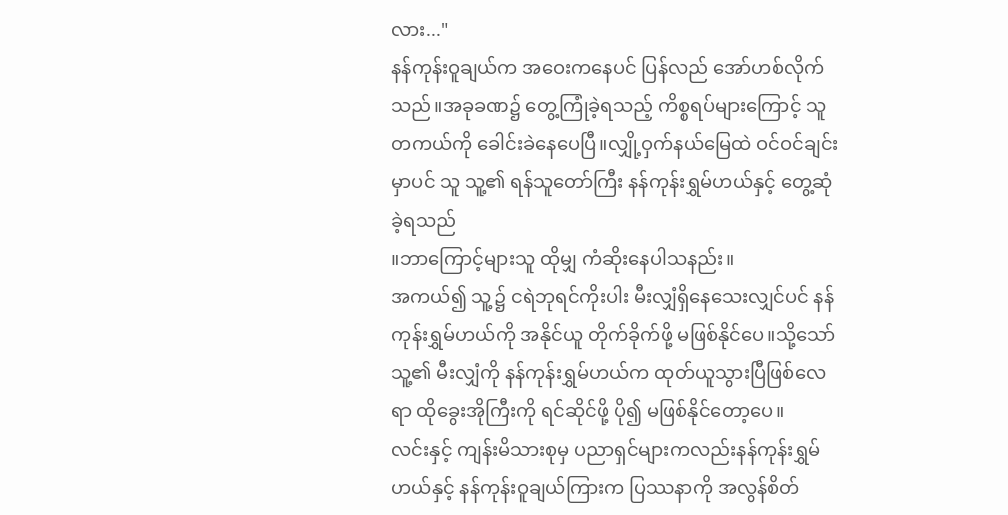လား..."
နန်ကုန်းဝူချယ်က အဝေးကနေပင် ပြန်လည် အော်ဟစ်လိုက်သည်။အခုခဏ၌ တွေ့ကြုံခဲ့ရသည့် ကိစ္စရပ်များကြောင့် သူတကယ်ကို ခေါင်းခဲနေပေပြီ။လျှို့ဝှက်နယ်မြေထဲ ဝင်ဝင်ချင်းမှာပင် သူ သူ့၏ ရန်သူတော်ကြီး နန်ကုန်းရွှမ်ဟယ်နှင့် တွေ့ဆုံခဲ့ရသည်
။ဘာကြောင့်များသူ ထိုမျှ ကံဆိုးနေပါသနည်း။
အကယ်၍ သူ့၌ ငရဲဘုရင်ကိုးပါး မီးလျှံရှိနေသေးလျှင်ပင် နန်ကုန်းရွှမ်ဟယ်ကို အနိုင်ယူ တိုက်ခိုက်ဖို့ မဖြစ်နိုင်ပေ။သို့သော် သူ့၏ မီးလျှံကို နန်ကုန်းရွှမ်ဟယ်က ထုတ်ယူသွားပြီဖြစ်လေရာ ထိုခွေးအိုကြီးကို ရင်ဆိုင်ဖို့ ပို၍ မဖြစ်နိုင်တော့ပေ။
လင်းနှင့် ကျန်းမိသားစုမှ ပညာရှင်များကလည်းနန်ကုန်းရွှမ်ဟယ်နှင့် နန်ကုန်းဝူချယ်ကြားက ပြဿနာကို အလွန်စိတ်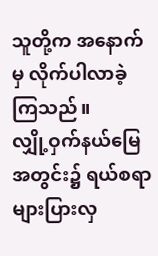သူတို့က အနောက်မှ လိုက်ပါလာခဲ့ကြသည်။
လျှို့ဝှက်နယ်မြေ အတွင်း၌ ရယ်စရာ များပြားလှ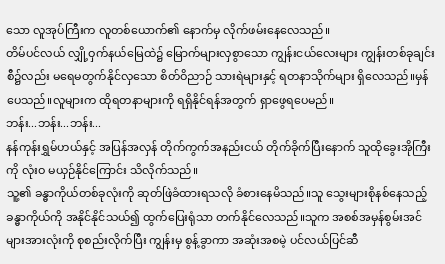သော လူအုပ်ကြီးက လူတစ်ယောက်၏ နောက်မှ လိုက်ဖမ်းနေလေသည်။
တိမ်ပင်လယ် လျှို့ဝှက်နယ်မြေထဲ၌ မြောက်များလှစွာသော ကျွန်းငယ်လေးများ ကျွန်းတစ်ခုချင်းစီ၌လည်း မရေမတွက်နိုင်လှသော စိတ်ဝိညာဉ် သားရဲများနှင့် ရတနာသိုက်များ ရှိလေသည်။မှန်ပေသည်။လူများက ထိုရတနာများကို ရရှိနိုင်ရန်အတွက် ရှာဖွေရပေမည်။
ဘန်း...ဘန်း...ဘန်း...
နန်ကုန်းရွှမ်ဟယ်နှင့် အပြန်အလှန် တိုက်ကွက်အနည်းငယ် တိုက်ခိုက်ပြီးနောက် သူထိုခွေးအိုကြီးကို လုံးဝ မယှဉ်နိုင်ကြောင်း သိလိုက်သည်။
သူ့၏ ခန္ဓာကိုယ်တစ်ခုလုံးကို ဆုတ်ဖြဲခံထားရသလို ခံစားနေမိသည်။သူ သွေးများစိုနစ်နေသည့် ခန္ဓာကိုယ်ကို အနိုင်နိုင်သယ်၍ ထွက်ပြေးရုံသာ တက်နိုင်လေသည်။သူက အစစ်အမှန်စွမ်းအင်များအားလုံးကို စုစည်းလိုက်ပြီး ကျွန်းမှ စွန့်ခွာကာ အဆုံးအစမဲ့ ပင်လယ်ပြင်ဆီ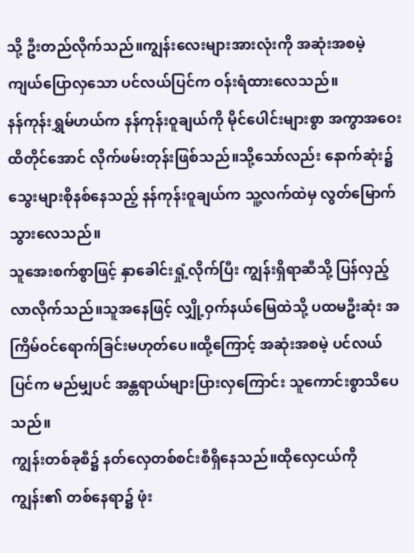သို့ ဦးတည်လိုက်သည်။ကျွန်းလေးများအားလုံးကို အဆုံးအစမဲ့ ကျယ်ပြောလှသော ပင်လယ်ပြင်က ဝန်းရံထားလေသည်။
နန်ကုန်းရွှမ်ဟယ်က နန်ကုန်းဝူချယ်ကို မိုင်ပေါင်းများစွာ အကွာအဝေးထိတိုင်အောင် လိုက်ဖမ်းတုန်းဖြစ်သည်။သို့သော်လည်း နောက်ဆုံး၌ သွေးများစိုနစ်နေသည့် နန်ကုန်းဝူချယ်က သူ့လက်ထဲမှ လွတ်မြောက်သွားလေသည်။
သူအေးစက်စွာဖြင့် နှာခေါင်းရှုံ့လိုက်ပြီး ကျွန်းရှိရာဆီသို့ ပြန်လှည့်လာလိုက်သည်။သူအနေဖြင့် လျှို့ဝှက်နယ်မြေထဲသို့ ပထမဦးဆုံး အကြိမ်ဝင်ရောက်ခြင်းမဟုတ်ပေ။ထို့ကြောင့် အဆုံးအစမဲ့ ပင်လယ်ပြင်က မည်မျှပင် အန္တရာယ်များပြားလှကြောင်း သူကောင်းစွာသိပေသည်။
ကျွန်းတစ်ခုစီ၌ နတ်လှေတစ်စင်းစီရှိနေသည်။ထိုလှေငယ်ကို ကျွန်း၏ တစ်နေရာ၌ ဖုံး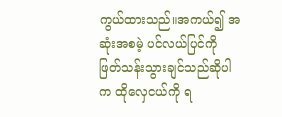ကွယ်ထားသည်။အကယ်၍ အဆုံးအစမဲ့ ပင်လယ်ပြင်ကို ဖြတ်သန်းသွားချင်သည်ဆိုပါက ထိုလှေငယ်ကို ရ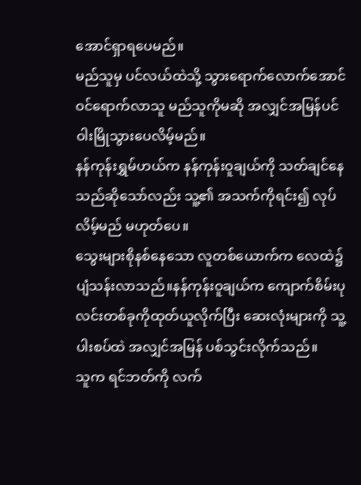အောင်ရှာရပေမည်။
မည်သူမှ ပင်လယ်ထဲသို့ သွားရောက်လောက်အောင် ဝင်ရောက်လာသူ မည်သူကိုမဆို အလျှင်အမြန်ပင် ဝါးမြိုသွားပေလိမ့်မည်။
နန်ကုန်းရွှမ်ဟယ်က နန်ကုန်းဝူချယ်ကို သတ်ချင်နေသည်ဆိုသော်လည်း သူ့၏ အသက်ကိုရင်း၍ လုပ်လိမ့်မည် မဟုတ်ပေ။
သွေးများစိုနစ်နေသော လူတစ်ယောက်က လေထဲ၌ ပျံသန်းလာသည်။နန်ကုန်းဝူချယ်က ကျောက်စိမ်းပုလင်းတစ်ခုကိုထုတ်ယူလိုက်ပြီး ဆေးလုံးများကို သူ့ပါးစပ်ထဲ အလျှင်အမြန် ပစ်သွင်းလိုက်သည်။
သူက ရင်ဘတ်ကို လက်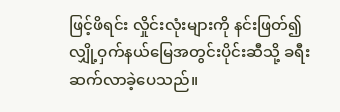ဖြင့်ဖိရင်း လှိုင်းလုံးများကို နင်းဖြတ်၍ လျှို့ဝှက်နယ်မြေအတွင်းပိုင်းဆီသို့ ခရီးဆက်လာခဲ့ပေသည်။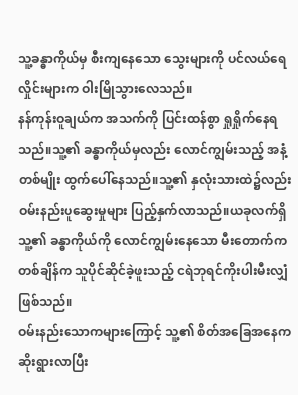သူ့ခန္ဓာကိုယ်မှ စီးကျနေသော သွေးများကို ပင်လယ်ရေလှိုင်းများက ဝါးမြိုသွားလေသည်။
နန်ကုန်းဝူချယ်က အသက်ကို ပြင်းထန်စွာ ရှုရှိုက်နေရသည်။သူ့၏ ခန္ဓာကိုယ်မှလည်း လောင်ကျွမ်းသည့် အနံ့တစ်မျိုး ထွက်ပေါ်နေသည်။သူ့၏ နှလုံးသားထဲ၌လည်း ဝမ်းနည်းပူဆွေးမှုများ ပြည့်နှက်လာသည်။ယခုလက်ရှိ သူ့၏ ခန္ဓာကိုယ်ကို လောင်ကျွမ်းနေသော မီးတောက်က တစ်ချိန်က သူပိုင်ဆိုင်ခဲ့ဖူးသည့် ငရဲဘုရင်ကိုးပါးမီးလျှံဖြစ်သည်။
ဝမ်းနည်းသောကများကြောင့် သူ့၏ စိတ်အခြေအနေက ဆိုးရွားလာပြီး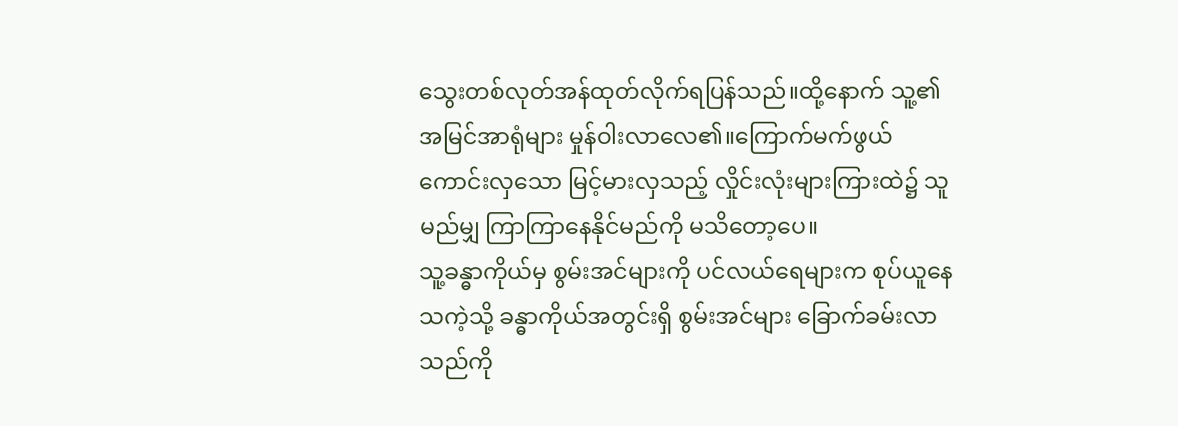သွေးတစ်လုတ်အန်ထုတ်လိုက်ရပြန်သည်။ထို့နောက် သူ့၏ အမြင်အာရုံများ မှုန်ဝါးလာလေ၏။ကြောက်မက်ဖွယ်ကောင်းလှသော မြင့်မားလှသည့် လှိုင်းလုံးများကြားထဲ၌ သူမည်မျှ ကြာကြာနေနိုင်မည်ကို မသိတော့ပေ။
သူ့ခန္ဓာကိုယ်မှ စွမ်းအင်များကို ပင်လယ်ရေများက စုပ်ယူနေသကဲ့သို့ ခန္ဓာကိုယ်အတွင်းရှိ စွမ်းအင်များ ခြောက်ခမ်းလာသည်ကို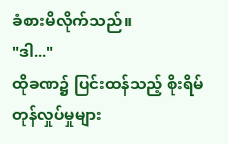ခံစားမိလိုက်သည်။
"ဒါ..."
ထိုခဏ၌ ပြင်းထန်သည့် စိုးရိမ်တုန်လှုပ်မှုများ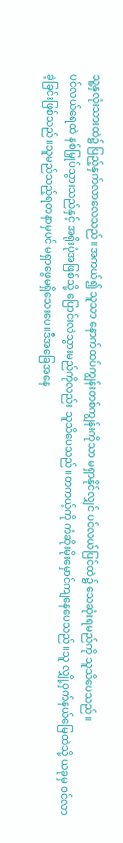သူ့နှလုံးသားထဲ၌ ပြည့်နှက်လာလေသည်။အကယ်၍ သူသာ နောက်ထပ်ကျွန်းတစ်ကျွန်းကိုသာ မရှာနိုင်လျှင် ပင်လယ်ပြင်ထဲ၌ သေဆုံးရမည်ကို သူသိပေသည်။
ပင်လယ်ရေထဲ နစ်မြှုပ်သွားသည်နှင့် အရိုးပုံအဖြစ်သို့ ပြောင်းလဲသွားမည်ကိုလည်း သူသိပေသည်။တကယ့်ကို ကံဆိုးမိုးမှောင်ကျနေပေသည်။သူ လျှို့ဝှက်နယ်မြေထဲသို့ ယခုမှ ဝင်လာခဲ့ခြင်းဖြစ်သည်။သူမည်သည့်ရတနာမှပင် မရှာဖွေမရှိသေးပေ။ဒီအခြေအနေ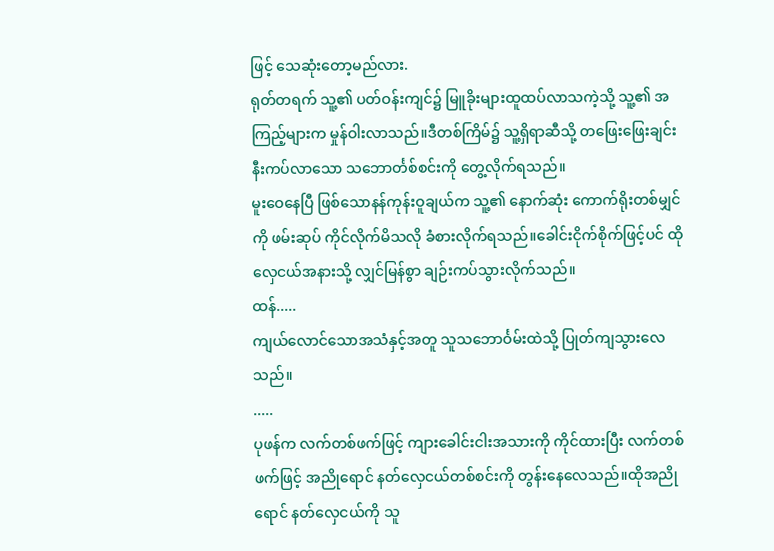ဖြင့် သေဆုံးတော့မည်လား.
ရုတ်တရက် သူ့၏ ပတ်ဝန်းကျင်၌ မြူခိုးများထူထပ်လာသကဲ့သို့ သူ့၏ အကြည့်များက မှုန်ဝါးလာသည်။ဒီတစ်ကြိမ်၌ သူ့ရှိရာဆီသို့ တဖြေးဖြေးချင်းနီးကပ်လာသော သဘောင်္တစ်စင်းကို တွေ့လိုက်ရသည်။
မူးဝေနေပြီ ဖြစ်သောနန်ကုန်းဝူချယ်က သူ့၏ နောက်ဆုံး ကောက်ရိုးတစ်မျှင်ကို ဖမ်းဆုပ် ကိုင်လိုက်မိသလို ခံစားလိုက်ရသည်။ခေါင်းငိုက်စိုက်ဖြင့်ပင် ထိုလှေငယ်အနားသို့ လျှင်မြန်စွာ ချဉ်းကပ်သွားလိုက်သည်။
ထန်.....
ကျယ်လောင်သောအသံနှင့်အတူ သူသဘောင်္ဝမ်းထဲသို့ ပြုတ်ကျသွားလေသည်။
.....
ပုဖန်က လက်တစ်ဖက်ဖြင့် ကျားခေါင်းငါးအသားကို ကိုင်ထားပြီး လက်တစ်ဖက်ဖြင့် အညိုရောင် နတ်လှေငယ်တစ်စင်းကို တွန်းနေလေသည်။ထိုအညိုရောင် နတ်လှေငယ်ကို သူ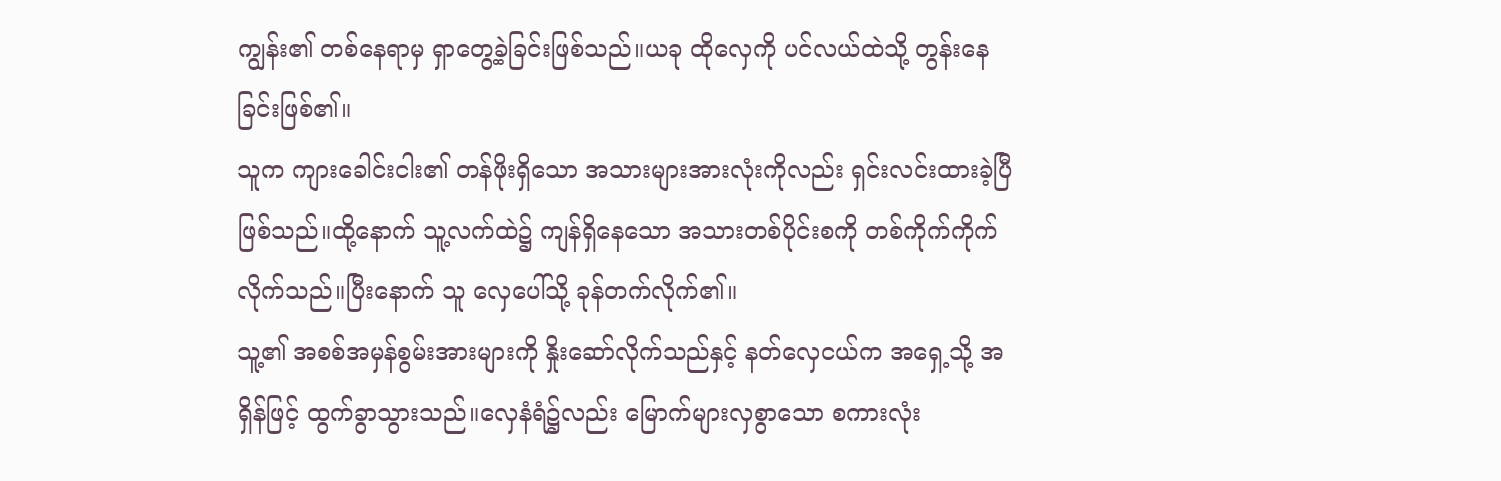ကျွန်း၏ တစ်နေရာမှ ရှာတွေ့ခဲ့ခြင်းဖြစ်သည်။ယခု ထိုလှေကို ပင်လယ်ထဲသို့ တွန်းနေခြင်းဖြစ်၏။
သူက ကျားခေါင်းငါး၏ တန်ဖိုးရှိသော အသားများအားလုံးကိုလည်း ရှင်းလင်းထားခဲ့ပြီဖြစ်သည်။ထို့နောက် သူ့လက်ထဲ၌ ကျန်ရှိနေသော အသားတစ်ပိုင်းစကို တစ်ကိုက်ကိုက်လိုက်သည်။ပြီးနောက် သူ လှေပေါ်သို့ ခုန်တက်လိုက်၏။
သူ့၏ အစစ်အမှန်စွမ်းအားများကို နှိုးဆော်လိုက်သည်နှင့် နတ်လှေငယ်က အရှေ့သို့ အရှိန်ဖြင့် ထွက်ခွာသွားသည်။လှေနံရံ၌လည်း မြောက်များလှစွာသော စကားလုံး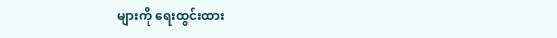များကို ရေးထွင်းထား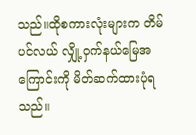သည်။ထိုစကားလုံးများက တိမ်ပင်လယ် လျှို့ဝှက်နယ်မြေအကြောင်းကို မိတ်ဆက်ထားပုံရသည်။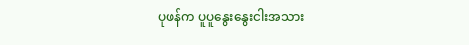ပုဖန်က ပူပူနွေးနွေးငါးအသား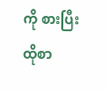ကို စားပြီး ထိုစာ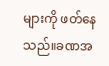များကို ဖတ်နေသည်။ခဏအ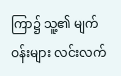ကြာ၌ သူ့၏ မျက်ဝန်းများ လင်းလက်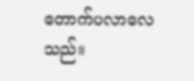တောက်ပလာလေသည်။